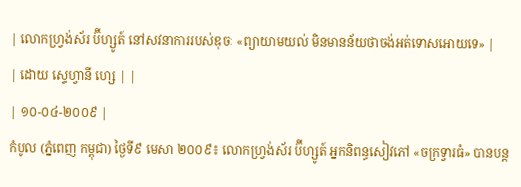| លោកហ្រ្វង់ស័រ ប៊ីហ្សូត៍ នៅសវនាការរបស់ឌុចៈ «ព្យាយាមយល់ មិនមានន័យថាចង់អត់ទោសអោយទេ» |
| ដោយ ស្ទេហ្វានី ហ្សេ | |
| ១០-០៤-២០០៩ |
កំបូល (ភ្នំពេញ កម្ពុជា) ថ្ងៃទី៩ មេសា ២០០៩៖ លោកហ្រ្វង់ស័រ ប៊ីហ្សូត៍ អ្នកនិពន្ធសៀវភៅ «ចក្រទ្វារធំ» បានបន្ត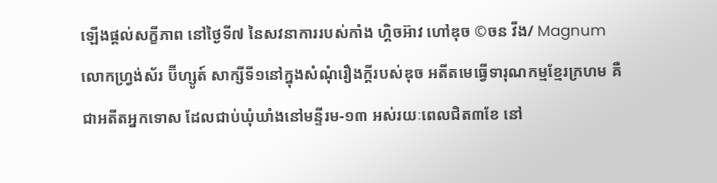ឡើងផ្តល់សក្ខីភាព នៅថ្ងៃទី៧ នៃសវនាការរបស់កាំង ហ្គិចអ៊ាវ ហៅឌុច ©ចន វីង/ Magnum លោកហ្រ្វង់ស័រ ប៊ីហ្សូត៍ សាក្សីទី១នៅក្នុងសំណុំរឿងក្តីរបស់ឌុច អតីតមេធ្វើទារុណកម្មខ្មែរក្រហម គឺជាអតីតអ្នកទោស ដែលជាប់ឃុំឃាំងនៅមន្ទីរម-១៣ អស់រយៈពេលជិត៣ខែ នៅ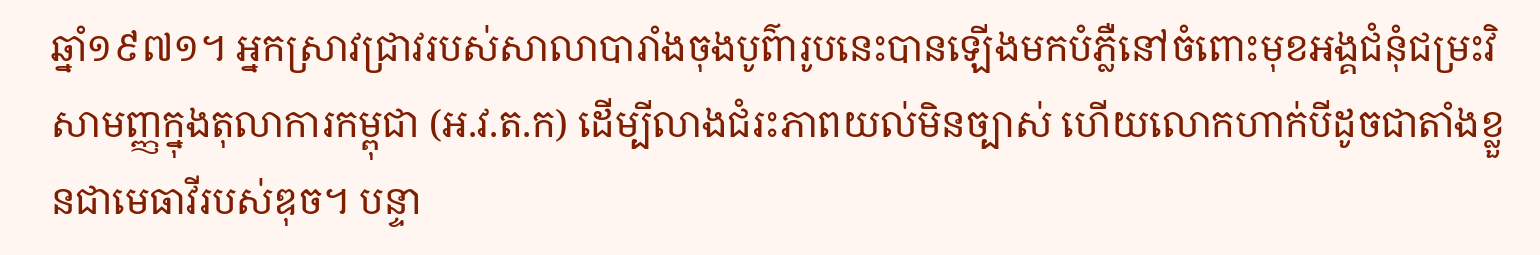ឆ្នាំ១៩៧១។ អ្នកស្រាវជ្រាវរបស់សាលាបារាំងចុងបូព៌ារូបនេះបានឡើងមកបំភ្លឺនៅចំពោះមុខអង្គជំនុំជម្រះវិសាមញ្ញក្នុងតុលាការកម្ពុជា (អ.វ.ត.ក) ដើម្បីលាងជំរះភាពយល់មិនច្បាស់ ហើយលោកហាក់បីដូចជាតាំងខ្លួនជាមេធាវីរបស់ឌុច។ បន្ទា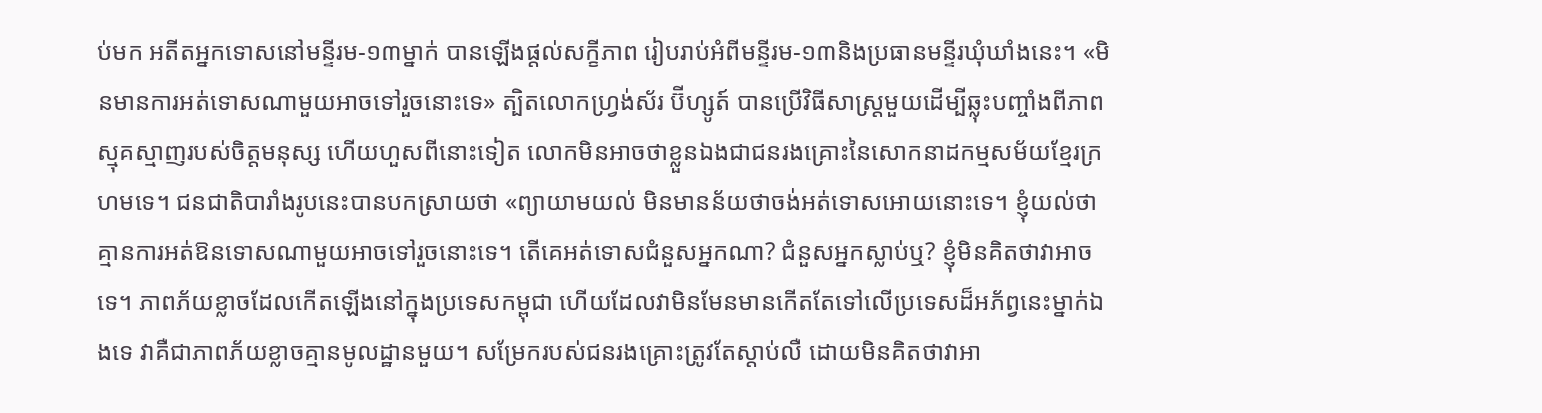ប់មក អតីតអ្នកទោសនៅមន្ទីរម-១៣ម្នាក់ បានឡើងផ្តល់សក្ខីភាព រៀបរាប់អំពីមន្ទីរម-១៣និងប្រធានមន្ទីរឃុំឃាំងនេះ។ «មិនមានការអត់ទោសណាមួយអាចទៅរួចនោះទេ» ត្បិតលោកហ្រ្វង់ស័រ ប៊ីហ្សូត៍ បានប្រើវិធីសាស្រ្តមួយដើម្បីឆ្លុះបញ្ចាំងពីភាពស្មុគស្មាញរបស់ចិត្តមនុស្ស ហើយហួសពីនោះទៀត លោកមិនអាចថាខ្លួនឯងជាជនរងគ្រោះនៃសោកនាដកម្មសម័យខ្មែរក្រហមទេ។ ជនជាតិបារាំងរូបនេះបានបកស្រាយថា «ព្យាយាមយល់ មិនមានន័យថាចង់អត់ទោសអោយនោះទេ។ ខ្ញុំយល់ថាគ្មានការអត់ឱនទោសណាមួយអាចទៅរួចនោះទេ។ តើគេអត់ទោសជំនួសអ្នកណា? ជំនួសអ្នកស្លាប់ឬ? ខ្ញុំមិនគិតថាវាអាចទេ។ ភាពភ័យខ្លាចដែលកើតឡើងនៅក្នុងប្រទេសកម្ពុជា ហើយដែលវាមិនមែនមានកើតតែទៅលើប្រទេសដ៏អភ័ព្វនេះម្នាក់ឯងទេ វាគឺជាភាពភ័យខ្លាចគ្មានមូលដ្ឋានមួយ។ សម្រែករបស់ជនរងគ្រោះត្រូវតែស្តាប់លឺ ដោយមិនគិតថាវាអា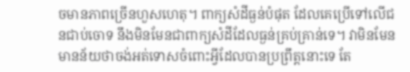ចមានភាពច្រើនហួសហេតុ។ ពាក្យសំដីធ្ងន់បំផុត ដែលគេប្រើទៅលើជនជាប់ចោទ នឹងមិនមែនជាពាក្យសំដីដែលធ្ងន់គ្រប់គ្រាន់ទេ។ វាមិនមែនមានន័យថាចង់អត់ទោសចំពោះអ្វីដែលបានប្រព្រឹត្តនោះទេ តែ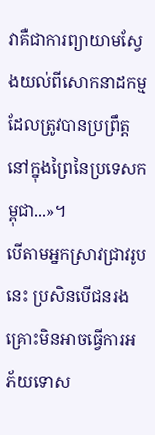វាគឺជាការព្យាយាមស្វែងយល់ពីសោកនាដកម្ម ដែលត្រូវបានប្រព្រឹត្តនៅក្នុងព្រៃនៃប្រទេសកម្ពុជា...»។
បើតាមអ្នកស្រាវជ្រាវរូបនេះ ប្រសិនបើជនរងគ្រោះមិនអាចធ្វើការអភ័យទោស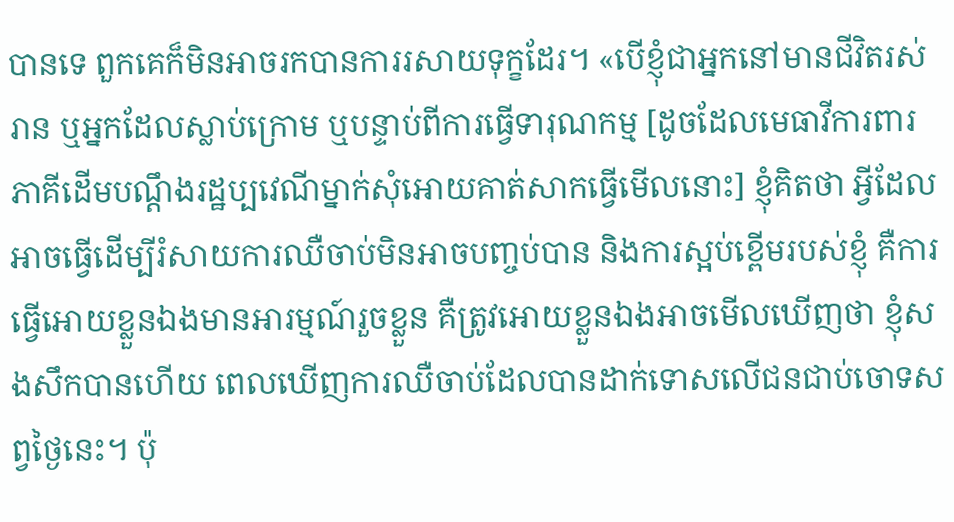បានទេ ពួកគេក៏មិនអាចរកបានការរសាយទុក្ខដែរ។ «បើខ្ញុំជាអ្នកនៅមានជីវិតរស់រាន ឬអ្នកដែលស្លាប់ក្រោម ឬបន្ទាប់ពីការធ្វើទារុណកម្ម [ដូចដែលមេធាវីការពារភាគីដើមបណ្តឹងរដ្ឋប្បវេណីម្នាក់សុំអោយគាត់សាកធ្វើមើលនោះ] ខ្ញុំគិតថា អ្វីដែលអាចធ្វើដើម្បីរំសាយការឈឺចាប់មិនអាចបញ្ចប់បាន និងការស្អប់ខ្ពើមរបស់ខ្ញុំ គឺការធ្វើអោយខ្លួនឯងមានអារម្មណ៍រួចខ្លួន គឺត្រូវអោយខ្លួនឯងអាចមើលឃើញថា ខ្ញុំសងសឹកបានហើយ ពេលឃើញការឈឺចាប់ដែលបានដាក់ទោសលើជនជាប់ចោទសព្វថ្ងៃនេះ។ ប៉ុ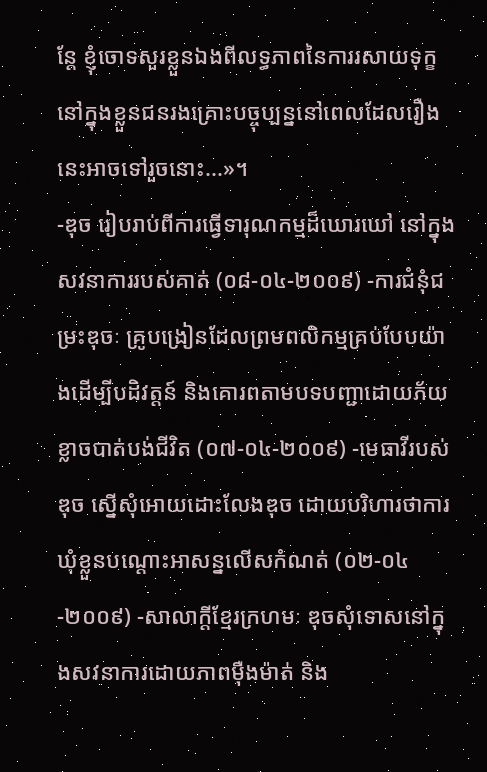ន្តែ ខ្ញុំចោទសួរខ្លួនឯងពីលទ្ធភាពនៃការរសាយទុក្ខនៅក្នុងខ្លួនជនរងគ្រោះបច្ចុប្បន្ននៅពេលដែលរឿងនេះអាចទៅរួចនោះ...»។
-ឌុច រៀបរាប់ពីការធ្វើទារុណកម្មដ៏ឃោរឃៅ នៅក្នុងសវនាការរបស់គាត់ (០៨-០៤-២០០៩) -ការជំនុំជម្រះឌុចៈ គ្រូបង្រៀនដែលព្រមពលិកម្មគ្រប់បែបយ៉ាងដើម្បីបដិវត្តន៍ និងគោរពតាមបទបញ្ជាដោយភ័យខ្លាចបាត់បង់ជីវិត (០៧-០៤-២០០៩) -មេធាវីរបស់ឌុច ស្នើសុំអោយដោះលែងឌុច ដោយបរិហារថាការឃុំខ្លួនបណ្តោះអាសន្នលើសកំណត់ (០២-០៤-២០០៩) -សាលាក្តីខ្មែរក្រហមៈ ឌុចសុំទោសនៅក្នុងសវនាការដោយភាពម៉ឺងម៉ាត់ និង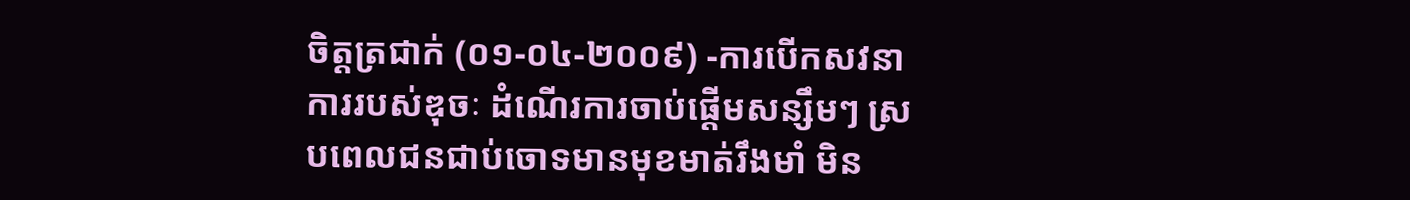ចិត្តត្រជាក់ (០១-០៤-២០០៩) -ការបើកសវនាការរបស់ឌុចៈ ដំណើរការចាប់ផ្តើមសន្សឹមៗ ស្របពេលជនជាប់ចោទមានមុខមាត់រឹងមាំ មិន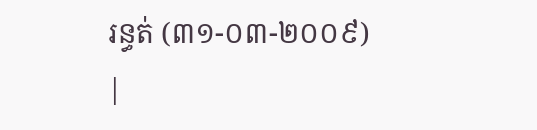រន្ធត់ (៣១-០៣-២០០៩)
|